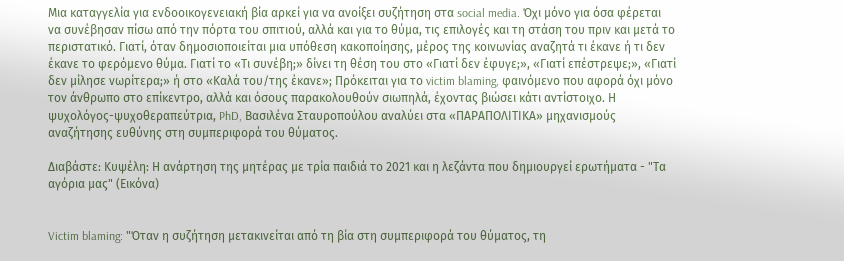Μια καταγγελία για ενδοοικογενειακή βία αρκεί για να ανοίξει συζήτηση στα social media. Όχι µόνο για όσα φέρεται να συνέβησαν πίσω από την πόρτα του σπιτιού, αλλά και για το θύµα, τις επιλογές και τη στάση του πριν και µετά το περιστατικό. Γιατί, όταν δηµοσιοποιείται µια υπόθεση κακοποίησης, µέρος της κοινωνίας αναζητά τι έκανε ή τι δεν έκανε το φερόµενο θύµα. Γιατί το «Τι συνέβη;» δίνει τη θέση του στο «Γιατί δεν έφυγε;», «Γιατί επέστρεψε;», «Γιατί δεν µίλησε νωρίτερα;» ή στο «Καλά του/της έκανε»; Πρόκειται για το victim blaming, φαινόµενο που αφορά όχι µόνο τον άνθρωπο στο επίκεντρο, αλλά και όσους παρακολουθούν σιωπηλά, έχοντας βιώσει κάτι αντίστοιχο. Η ψυχολόγος-ψυχοθεραπεύτρια, PhD, Βασιλένα Σταυροπούλου αναλύει στα «ΠΑΡΑΠΟΛΙΤΙΚΑ» µηχανισµούς αναζήτησης ευθύνης στη συµπεριφορά του θύµατος.

Διαβάστε: Κυψέλη: Η ανάρτηση της μητέρας με τρία παιδιά το 2021 και η λεζάντα που δημιουργεί ερωτήματα - "Τα αγόρια μας" (Εικόνα)


Victim blaming: "Όταν η συζήτηση µετακινείται από τη βία στη συµπεριφορά του θύµατος, τη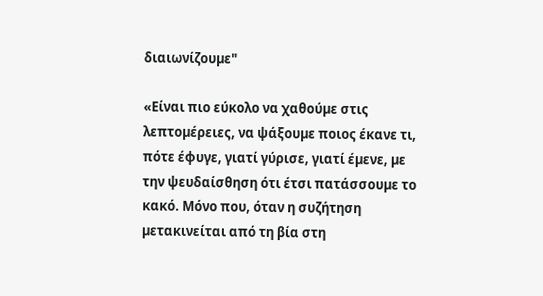διαιωνίζουµε"

«Είναι πιο εύκολο να χαθούµε στις λεπτοµέρειες, να ψάξουµε ποιος έκανε τι, πότε έφυγε, γιατί γύρισε, γιατί έµενε, µε την ψευδαίσθηση ότι έτσι πατάσσουµε το κακό. Μόνο που, όταν η συζήτηση µετακινείται από τη βία στη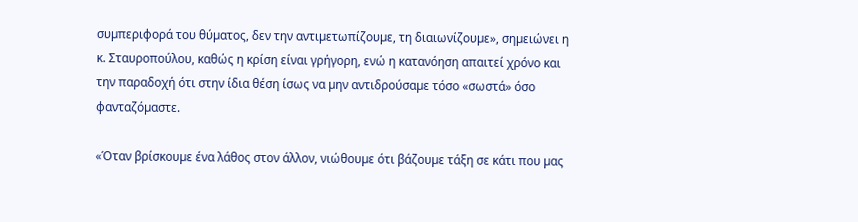συµπεριφορά του θύµατος, δεν την αντιµετωπίζουµε, τη διαιωνίζουµε», σηµειώνει η κ. Σταυροπούλου, καθώς η κρίση είναι γρήγορη, ενώ η κατανόηση απαιτεί χρόνο και την παραδοχή ότι στην ίδια θέση ίσως να µην αντιδρούσαµε τόσο «σωστά» όσο φανταζόµαστε.

«Όταν βρίσκουµε ένα λάθος στον άλλον, νιώθουµε ότι βάζουµε τάξη σε κάτι που µας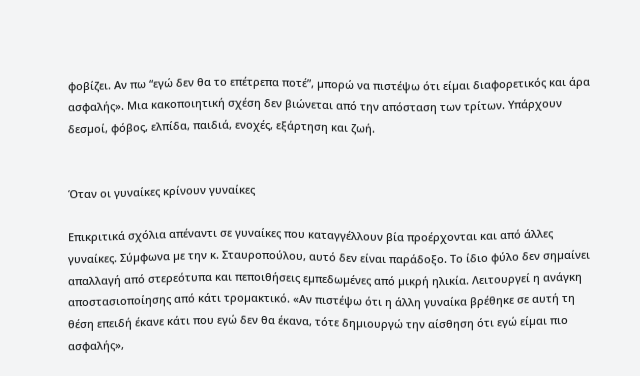φοβίζει. Αν πω “εγώ δεν θα το επέτρεπα ποτέ”, µπορώ να πιστέψω ότι είµαι διαφορετικός και άρα ασφαλής». Μια κακοποιητική σχέση δεν βιώνεται από την απόσταση των τρίτων. Υπάρχουν δεσµοί, φόβος, ελπίδα, παιδιά, ενοχές, εξάρτηση και ζωή.


Όταν οι γυναίκες κρίνουν γυναίκες

Επικριτικά σχόλια απέναντι σε γυναίκες που καταγγέλλουν βία προέρχονται και από άλλες γυναίκες. Σύµφωνα µε την κ. Σταυροπούλου, αυτό δεν είναι παράδοξο. Το ίδιο φύλο δεν σηµαίνει απαλλαγή από στερεότυπα και πεποιθήσεις εµπεδωµένες από µικρή ηλικία. Λειτουργεί η ανάγκη αποστασιοποίησης από κάτι τροµακτικό. «Αν πιστέψω ότι η άλλη γυναίκα βρέθηκε σε αυτή τη θέση επειδή έκανε κάτι που εγώ δεν θα έκανα, τότε δηµιουργώ την αίσθηση ότι εγώ είµαι πιο ασφαλής»,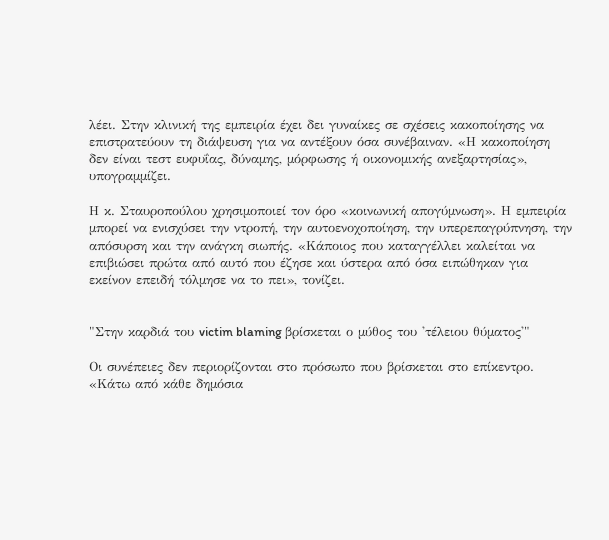λέει. Στην κλινική της εµπειρία έχει δει γυναίκες σε σχέσεις κακοποίησης να επιστρατεύουν τη διάψευση για να αντέξουν όσα συνέβαιναν. «Η κακοποίηση δεν είναι τεστ ευφυΐας, δύναµης, µόρφωσης ή οικονοµικής ανεξαρτησίας», υπογραµµίζει.

Η κ. Σταυροπούλου χρησιµοποιεί τον όρο «κοινωνική απογύµνωση». Η εµπειρία µπορεί να ενισχύσει την ντροπή, την αυτοενοχοποίηση, την υπερεπαγρύπνηση, την απόσυρση και την ανάγκη σιωπής. «Κάποιος που καταγγέλλει καλείται να επιβιώσει πρώτα από αυτό που έζησε και ύστερα από όσα ειπώθηκαν για εκείνον επειδή τόλµησε να το πει», τονίζει.


"Στην καρδιά του victim blaming βρίσκεται ο µύθος του 'τέλειου θύµατος'"

Οι συνέπειες δεν περιορίζονται στο πρόσωπο που βρίσκεται στο επίκεντρο. «Κάτω από κάθε δηµόσια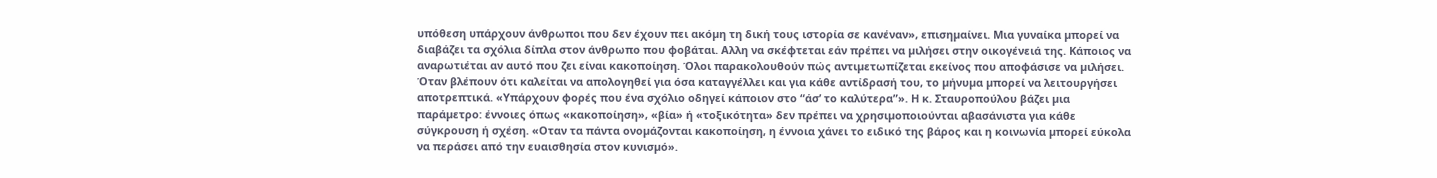υπόθεση υπάρχουν άνθρωποι που δεν έχουν πει ακόµη τη δική τους ιστορία σε κανέναν», επισηµαίνει. Μια γυναίκα µπορεί να διαβάζει τα σχόλια δίπλα στον άνθρωπο που φοβάται. Αλλη να σκέφτεται εάν πρέπει να µιλήσει στην οικογένειά της. Κάποιος να αναρωτιέται αν αυτό που ζει είναι κακοποίηση. Όλοι παρακολουθούν πώς αντιµετωπίζεται εκείνος που αποφάσισε να µιλήσει. Όταν βλέπουν ότι καλείται να απολογηθεί για όσα καταγγέλλει και για κάθε αντίδρασή του, το µήνυµα µπορεί να λειτουργήσει αποτρεπτικά. «Υπάρχουν φορές που ένα σχόλιο οδηγεί κάποιον στο “άσ’ το καλύτερα”». Η κ. Σταυροπούλου βάζει µια παράµετρο: έννοιες όπως «κακοποίηση», «βία» ή «τοξικότητα» δεν πρέπει να χρησιµοποιούνται αβασάνιστα για κάθε σύγκρουση ή σχέση. «Οταν τα πάντα ονοµάζονται κακοποίηση, η έννοια χάνει το ειδικό της βάρος και η κοινωνία µπορεί εύκολα να περάσει από την ευαισθησία στον κυνισµό».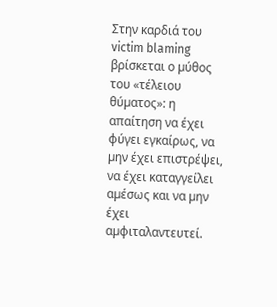Στην καρδιά του victim blaming βρίσκεται ο µύθος του «τέλειου θύµατος»: η απαίτηση να έχει φύγει εγκαίρως, να µην έχει επιστρέψει, να έχει καταγγείλει αµέσως και να µην έχει αµφιταλαντευτεί.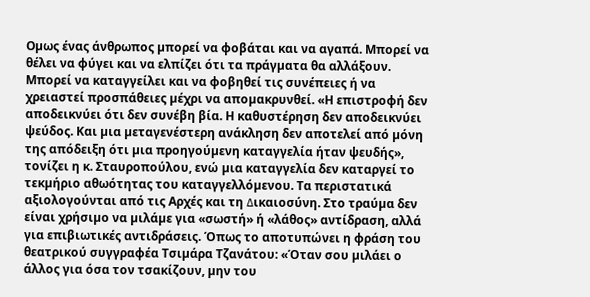Οµως ένας άνθρωπος µπορεί να φοβάται και να αγαπά. Μπορεί να θέλει να φύγει και να ελπίζει ότι τα πράγµατα θα αλλάξουν. Μπορεί να καταγγείλει και να φοβηθεί τις συνέπειες ή να χρειαστεί προσπάθειες µέχρι να αποµακρυνθεί. «Η επιστροφή δεν αποδεικνύει ότι δεν συνέβη βία. Η καθυστέρηση δεν αποδεικνύει ψεύδος. Και µια µεταγενέστερη ανάκληση δεν αποτελεί από µόνη της απόδειξη ότι µια προηγούµενη καταγγελία ήταν ψευδής», τονίζει η κ. Σταυροπούλου, ενώ µια καταγγελία δεν καταργεί το τεκµήριο αθωότητας του καταγγελλόµενου. Τα περιστατικά αξιολογούνται από τις Αρχές και τη ∆ικαιοσύνη. Στο τραύµα δεν είναι χρήσιµο να µιλάµε για «σωστή» ή «λάθος» αντίδραση, αλλά για επιβιωτικές αντιδράσεις. Όπως το αποτυπώνει η φράση του θεατρικού συγγραφέα Τσιµάρα Τζανάτου: «Όταν σου µιλάει ο άλλος για όσα τον τσακίζουν, µην του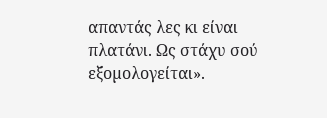απαντάς λες κι είναι πλατάνι. Ως στάχυ σού εξοµολογείται».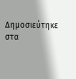Δημοσιεύτηκε στα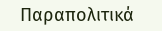Παραπολιτικά